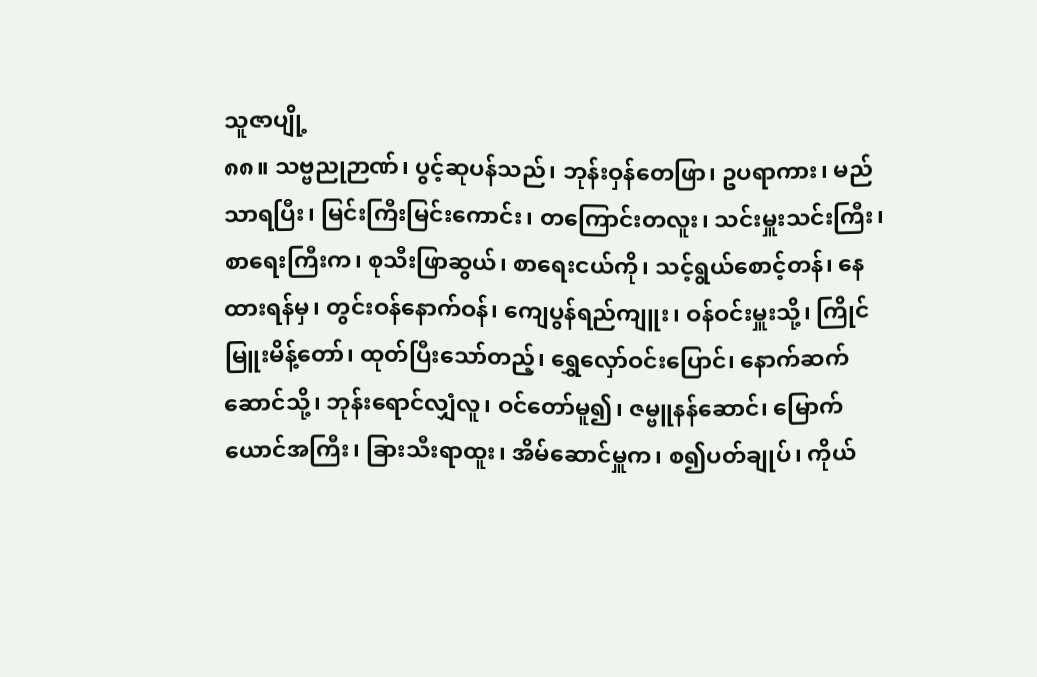သူဇာပျို့
၈၈။ သဗ္ဗညုဉာဏ်၊ ပွင့်ဆုပန်သည်၊ ဘုန်းဝှန်တေဖြာ၊ ဥပရာကား၊ မည်သာရပြီး၊ မြင်းကြီးမြင်းကောင်း၊ တကြောင်းတလူး၊ သင်းမှူးသင်းကြီး၊ စာရေးကြီးက၊ စုသီးဖြာဆွယ်၊ စာရေးငယ်ကို၊ သင့်ရွယ်စောင့်တန်၊ နေထားရန်မှ၊ တွင်းဝန်နောက်ဝန်၊ ကျေပွန်ရည်ကျူး၊ ဝန်ဝင်းမှူးသို့၊ ကြိုင်မြူးမိန့်တော်၊ ထုတ်ပြီးသော်တည့်၊ ရွှေလှော်ဝင်းပြောင်၊ နောက်ဆက်ဆောင်သို့၊ ဘုန်းရောင်လျှံလူ၊ ဝင်တော်မူ၍၊ ဇမ္ဗူနန်ဆောင်၊ မြောက်ယောင်အကြီး၊ ခြားသီးရာထူး၊ အိမ်ဆောင်မှူက၊ စ၍ပတ်ချုပ်၊ ကိုယ်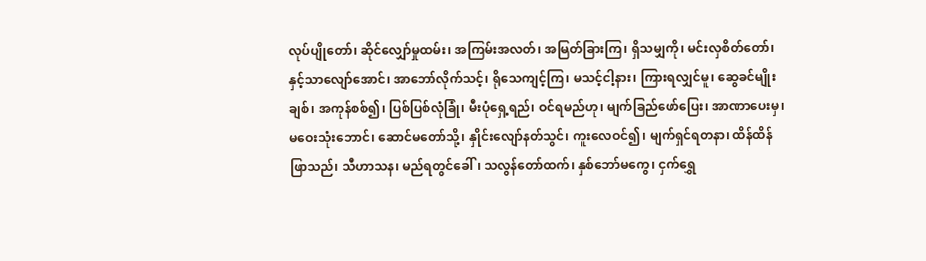လုပ်ပျိုတော်၊ ဆိုင်လျှော်မှုထမ်း၊ အကြမ်းအလတ်၊ အမြတ်ခြားကြ၊ ရှိသမျှကို၊ မင်းလှစိတ်တော်၊ နှင့်သာလျော်အောင်၊ အာဘော်လိုက်သင့်၊ ရိုသေကျင့်ကြ၊ မသင့်ငါ့နား၊ ကြားရလျှင်မူ၊ ဆွေခင်မျိုးချစ်၊ အကုန်စစ်၍၊ ပြစ်ပြစ်လုံခြုံ၊ မီးပုံရှေ့ရည်၊ ဝင်ရမည်ဟု၊ မျက်ခြည်ဖော်ပြေး၊ အာဏာပေးမှ၊ မဝေးသုံးဘောင်၊ ဆောင်မတော်သို့၊ နှိုင်းလျော်နတ်သွင်၊ ကူးလေဝင်၍၊ မျက်ရှင်ရတနာ၊ ထိန်ထိန်ဖြာသည်၊ သီဟာသန၊ မည်ရတွင်ခေါ်၊ သလွန်တော်ထက်၊ နှစ်ဘော်မကွေ၊ ငှက်ရွှေ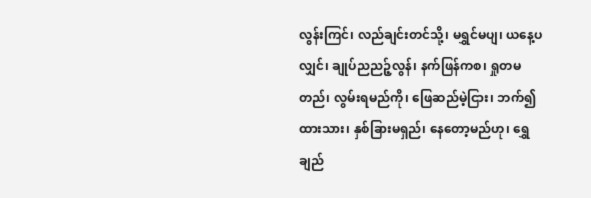လွန်းကြင်၊ လည်ချင်းတင်သို့၊ မရွှင်မပျ၊ ယနေ့ပလျှင်၊ ချုပ်ညညဉ့်လွန်၊ နက်ဖြန်ကစ၊ ရှုတမတည်၊ လွမ်းရမည်ကို၊ ဖြေဆည်မဲ့ငြား၊ ဘက်၍ထားသား၊ နှစ်ခြားမရှည်၊ နေတော့မည်ဟု၊ ရွှေချည်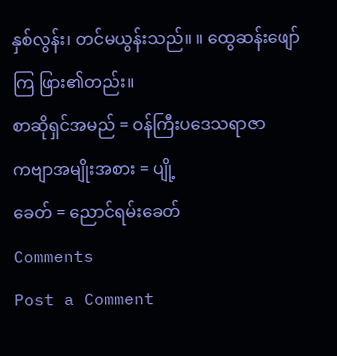နှစ်လွန်း၊ တင်မယွန်းသည်။ ။ ထွေဆန်းဖျော်ကြ ဖြား၏တည်း။
စာဆိုရှင်အမည် = ဝန်ကြီးပဒေသရာဇာ
ကဗျာအမျိုးအစား = ပျို့
ခေတ် = ညောင်ရမ်းခေတ်
Comments
Post a Comment